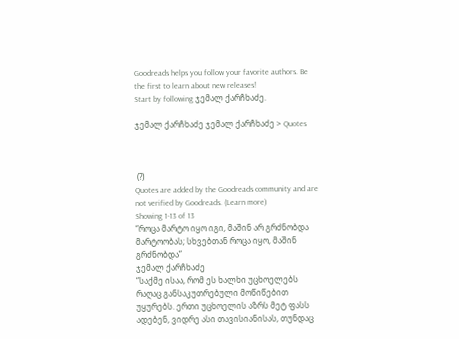Goodreads helps you follow your favorite authors. Be the first to learn about new releases!
Start by following ჯემალ ქარჩხაძე.

ჯემალ ქარჩხაძე ჯემალ ქარჩხაძე > Quotes



 (?)
Quotes are added by the Goodreads community and are not verified by Goodreads. (Learn more)
Showing 1-13 of 13
“როცა მარტო იყო იგი, მაშინ არ გრძნობდა მარტოობას; სხვებთან როცა იყო, მაშინ გრძნობდა”
ჯემალ ქარჩხაძე
“საქმე ისაა, რომ ეს ხალხი უცხოელებს რაღაც განსაკუთრებული მოწიწებით უყურებს. ერთი უცხოელის აზრს მეტ ფასს ადებენ, ვიდრე ასი თავისიანისას, თუნდაც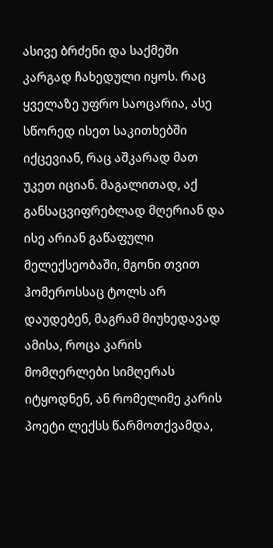ასივე ბრძენი და საქმეში კარგად ჩახედული იყოს. რაც ყველაზე უფრო საოცარია, ასე სწორედ ისეთ საკითხებში იქცევიან, რაც აშკარად მათ უკეთ იციან. მაგალითად, აქ განსაცვიფრებლად მღერიან და ისე არიან გაწაფული მელექსეობაში, მგონი თვით ჰომეროსსაც ტოლს არ დაუდებენ, მაგრამ მიუხედავად ამისა, როცა კარის მომღერლები სიმღერას იტყოდნენ, ან რომელიმე კარის პოეტი ლექსს წარმოთქვამდა,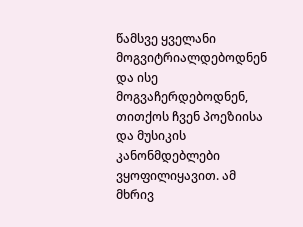წამსვე ყველანი მოგვიტრიალდებოდნენ და ისე მოგვაჩერდებოდნენ, თითქოს ჩვენ პოეზიისა და მუსიკის კანონმდებლები ვყოფილიყავით. ამ მხრივ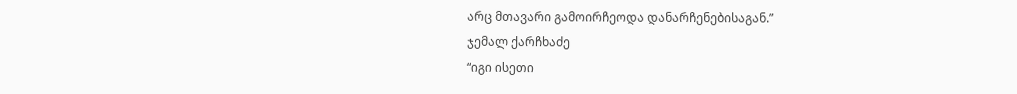არც მთავარი გამოირჩეოდა დანარჩენებისაგან.”
ჯემალ ქარჩხაძე
“იგი ისეთი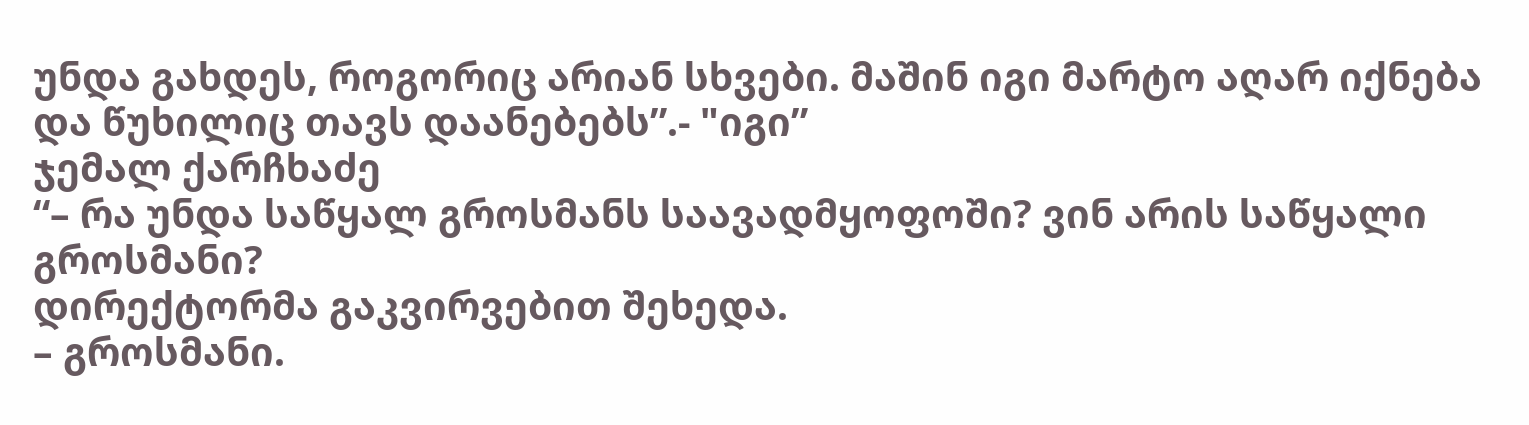უნდა გახდეს, როგორიც არიან სხვები. მაშინ იგი მარტო აღარ იქნება და წუხილიც თავს დაანებებს”.- "იგი”
ჯემალ ქარჩხაძე
“– რა უნდა საწყალ გროსმანს საავადმყოფოში? ვინ არის საწყალი გროსმანი?
დირექტორმა გაკვირვებით შეხედა.
– გროსმანი.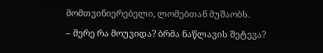მომთვინიერებელი, ლომებთან მუშაობს.
– მერე რა მოუვიდა? ბრმა ნაწლავის შეტევა?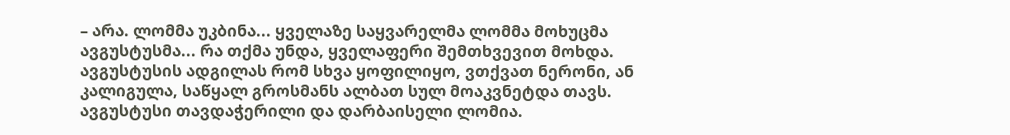– არა. ლომმა უკბინა... ყველაზე საყვარელმა ლომმა მოხუცმა ავგუსტუსმა... რა თქმა უნდა, ყველაფერი შემთხვევით მოხდა. ავგუსტუსის ადგილას რომ სხვა ყოფილიყო, ვთქვათ ნერონი, ან კალიგულა, საწყალ გროსმანს ალბათ სულ მოაკვნეტდა თავს. ავგუსტუსი თავდაჭერილი და დარბაისელი ლომია.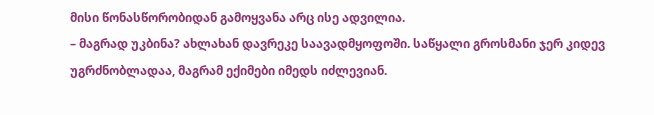მისი წონასწორობიდან გამოყვანა არც ისე ადვილია.
– მაგრად უკბინა? ახლახან დავრეკე საავადმყოფოში. საწყალი გროსმანი ჯერ კიდევ უგრძნობლადაა, მაგრამ ექიმები იმედს იძლევიან.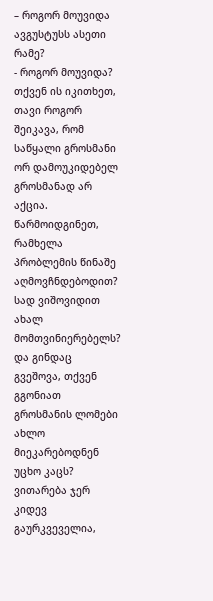– როგორ მოუვიდა ავგუსტუსს ასეთი რამე?
- როგორ მოუვიდა? თქვენ ის იკითხეთ, თავი როგორ შეიკავა, რომ საწყალი გროსმანი ორ დამოუკიდებელ გროსმანად არ აქცია. წარმოიდგინეთ, რამხელა პრობლემის წინაშე აღმოვჩნდებოდით? სად ვიშოვიდით ახალ მომთვინიერებელს? და გინდაც გვეშოვა, თქვენ გგონიათ გროსმანის ლომები ახლო მიეკარებოდნენ უცხო კაცს? ვითარება ჯერ კიდევ გაურკვეველია,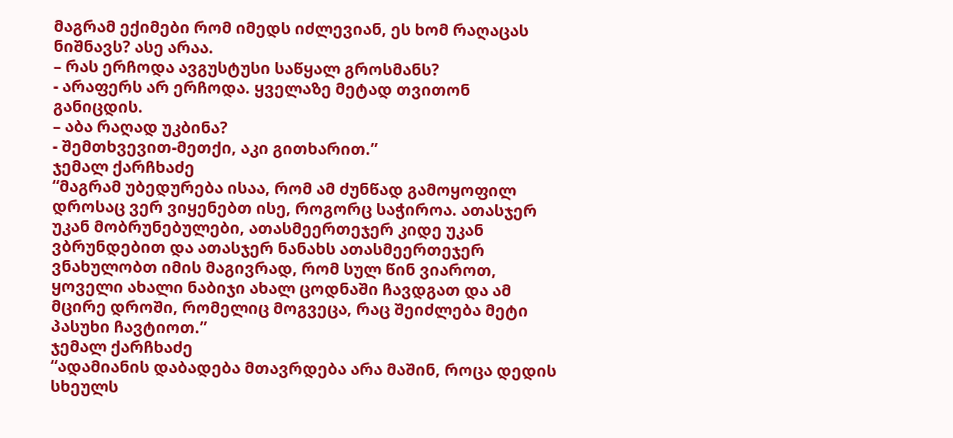მაგრამ ექიმები რომ იმედს იძლევიან, ეს ხომ რაღაცას ნიშნავს? ასე არაა.
– რას ერჩოდა ავგუსტუსი საწყალ გროსმანს?
- არაფერს არ ერჩოდა. ყველაზე მეტად თვითონ განიცდის.
– აბა რაღად უკბინა?
- შემთხვევით-მეთქი, აკი გითხარით.”
ჯემალ ქარჩხაძე
“მაგრამ უბედურება ისაა, რომ ამ ძუნწად გამოყოფილ დროსაც ვერ ვიყენებთ ისე, როგორც საჭიროა. ათასჯერ უკან მობრუნებულები, ათასმეერთეჯერ კიდე უკან ვბრუნდებით და ათასჯერ ნანახს ათასმეერთეჯერ ვნახულობთ იმის მაგივრად, რომ სულ წინ ვიაროთ, ყოველი ახალი ნაბიჯი ახალ ცოდნაში ჩავდგათ და ამ მცირე დროში, რომელიც მოგვეცა, რაც შეიძლება მეტი პასუხი ჩავტიოთ.”
ჯემალ ქარჩხაძე
“ადამიანის დაბადება მთავრდება არა მაშინ, როცა დედის სხეულს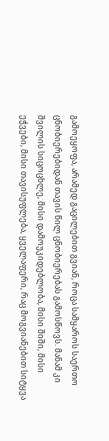გამოეყოფა, არამედ გაცილებით გვიან, როცა სამყაროს საერთო ცნობიერებიდან თავის წილ ცნობიერებას გამოსწოვს. მანამ კი შვილის სიცოცხლე, მისი დამოუკიდებლობა, მისი შიში, მისი ეჭვები, მისი თავისუფლება, ყველაფერი, რაც მოგვიანებით სიტყვა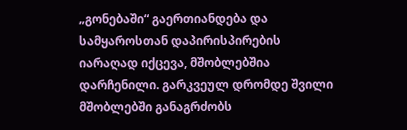„გონებაში“ გაერთიანდება და სამყაროსთან დაპირისპირების იარაღად იქცევა, მშობლებშია დარჩენილი. გარკვეულ დრომდე შვილი მშობლებში განაგრძობს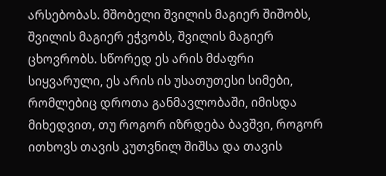არსებობას. მშობელი შვილის მაგიერ შიშობს, შვილის მაგიერ ეჭვობს, შვილის მაგიერ ცხოვრობს. სწორედ ეს არის მძაფრი სიყვარული, ეს არის ის უსათუთესი სიმები, რომლებიც დროთა განმავლობაში, იმისდა მიხედვით, თუ როგორ იზრდება ბავშვი, როგორ ითხოვს თავის კუთვნილ შიშსა და თავის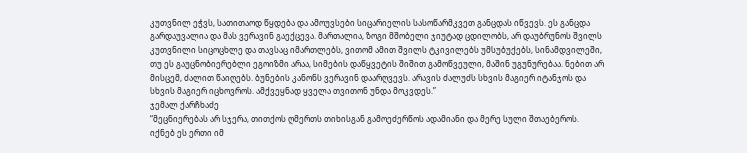კუთვნილ ეჭვს, სათითაოდ წყდება და ამოუვსები სიცარიელის სასოწარმკვეთ განცდას იწვევს. ეს განცდა გარდაუვალია და მას ვერავინ გაექცევა. მართალია, ზოგი მშობელი ჯიუტად ცდილობს, არ დაუბრუნოს შვილს კუთვნილი სიცოცხლე და თავსაც იმართლებს, ვითომ ამით შვილს ტკივილებს უმსუბუქებს, სინამდვილეში, თუ ეს გაუცნობიერებლი ეგოიზმი არაა, სიმების დაწყვეტის შიშით გამოწვეული, მაშინ უგუნურებაა. ნებით არ მისცემ, ძალით წაიღებს. ბუნების კანონს ვერავინ დაარღვევს. არავის ძალუძს სხვის მაგიერ იტანჯოს და სხვის მაგიერ იცხოვროს. ამქვეყნად ყველა თვითონ უნდა მოკვდეს.”
ჯემალ ქარჩხაძე
“მეცნიერებას არ სჯერა, თითქოს ღმერთს თიხისგან გამოეძერწოს ადამიანი და მერე სული შთაებეროს.
იქნებ ეს ერთი იმ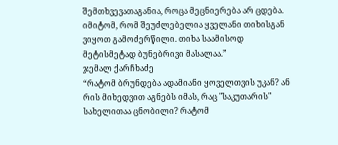შემთხვევათაგანია, როცა მეცნიერება არ ცდება.
იმიტომ, რომ შეუძლებელია ყველანი თიხისგან ვიყოთ გამოძერწილი. თიხა საამისოდ მეტისმეტად ბუნებრივი მასალაა.”
ჯემალ ქარჩხაძე
“რატომ ბრუნდება ადამიანი ყოველთვის უკან? ან რის მიხედვით აგნებს იმას, რაც "საკუთარის" სახელითაა ცნობილი? რატომ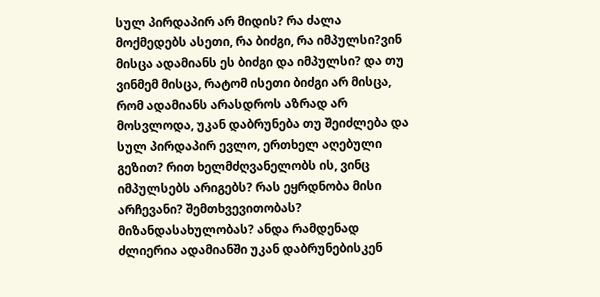სულ პირდაპირ არ მიდის? რა ძალა მოქმედებს ასეთი, რა ბიძგი, რა იმპულსი?ვინ მისცა ადამიანს ეს ბიძგი და იმპულსი? და თუ ვინმემ მისცა, რატომ ისეთი ბიძგი არ მისცა, რომ ადამიანს არასდროს აზრად არ მოსვლოდა, უკან დაბრუნება თუ შეიძლება და სულ პირდაპირ ევლო, ერთხელ აღებული გეზით? რით ხელმძღვანელობს ის, ვინც იმპულსებს არიგებს? რას ეყრდნობა მისი არჩევანი? შემთხვევითობას? მიზანდასახულობას? ანდა რამდენად ძლიერია ადამიანში უკან დაბრუნებისკენ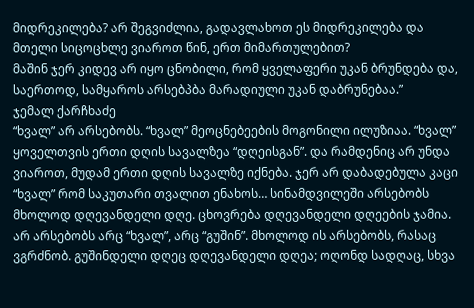მიდრეკილება? არ შეგვიძლია, გადავლახოთ ეს მიდრეკილება და მთელი სიცოცხლე ვიაროთ წინ, ერთ მიმართულებით?
მაშინ ჯერ კიდევ არ იყო ცნობილი, რომ ყველაფერი უკან ბრუნდება და, საერთოდ, სამყაროს არსებპბა მარადიული უკან დაბრუნებაა.”
ჯემალ ქარჩხაძე
“ხვალ” არ არსებობს. “ხვალ” მეოცნებეების მოგონილი ილუზიაა. “ხვალ” ყოველთვის ერთი დღის სავალზეა “დღეისგან”. და რამდენიც არ უნდა ვიაროთ, მუდამ ერთი დღის სავალზე იქნება. ჯერ არ დაბადებულა კაცი “ხვალ” რომ საკუთარი თვალით ენახოს… სინამდვილეში არსებობს მხოლოდ დღევანდელი დღე. ცხოვრება დღევანდელი დღეების ჯამია. არ არსებობს არც “ხვალ”, არც “გუშინ”. მხოლოდ ის არსებობს, რასაც ვგრძნობ. გუშინდელი დღეც დღევანდელი დღეა; ოღონდ სადღაც, სხვა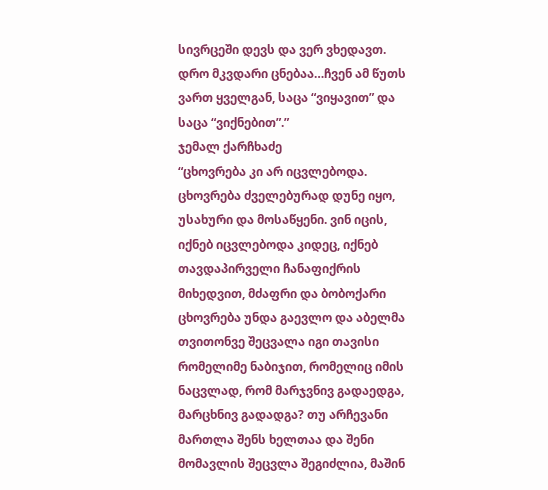სივრცეში დევს და ვერ ვხედავთ. დრო მკვდარი ცნებაა…ჩვენ ამ წუთს ვართ ყველგან, საცა “ვიყავით” და საცა “ვიქნებით”.”
ჯემალ ქარჩხაძე
“ცხოვრება კი არ იცვლებოდა. ცხოვრება ძველებურად დუნე იყო, უსახური და მოსაწყენი. ვინ იცის, იქნებ იცვლებოდა კიდეც, იქნებ თავდაპირველი ჩანაფიქრის მიხედვით, მძაფრი და ბობოქარი ცხოვრება უნდა გაევლო და აბელმა თვითონვე შეცვალა იგი თავისი რომელიმე ნაბიჯით, რომელიც იმის ნაცვლად, რომ მარჯვნივ გადაედგა, მარცხნივ გადადგა? თუ არჩევანი მართლა შენს ხელთაა და შენი მომავლის შეცვლა შეგიძლია, მაშინ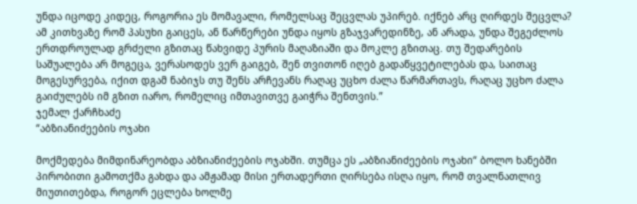უნდა იცოდე კიდეც, როგორია ეს მომავალი, რომელსაც შეცვლას უპირებ. იქნებ არც ღირდეს შეცვლა? ამ კითხვაზე რომ პასუხი გაიცეს, ან წარწერები უნდა იყოს გზაჯვარედინზე, ან არადა, უნდა შეგეძლოს ერთდროულად გრძელი გზითაც წახვიდე პურის მაღაზიაში და მოკლე გზითაც. თუ შედარების საშუალება არ მოგეცა, ვერასოდეს ვერ გაიგებ, შენ თვითონ იღებ გადაწყვეტილებას და, საითაც მოგესურვება, იქით დგამ ნაბიჯს თუ შენს არჩევანს რაღაც უცხო ძალა წარმართავს, რაღაც უცხო ძალა გაიძულებს იმ გზით იარო, რომელიც იმთავითვე გაიჭრა შენთვის.”
ჯემალ ქარჩხაძე
“აბზიანიძეების ოჯახი

მოქმედება მიმდინარეობდა აბზიანიძეების ოჯახში. თუმცა ეს „აბზიანიძეების ოჯახი“ ბოლო ხანებში პირობითი გამოთქმა გახდა და ამჟამად მისი ერთადერთი ღირსება ისღა იყო, რომ თვალნათლივ მიუთითებდა, როგორ ეცლება ხოლმე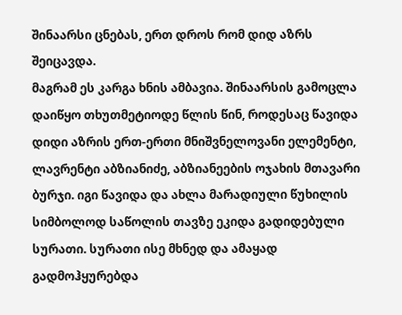შინაარსი ცნებას, ერთ დროს რომ დიდ აზრს შეიცავდა.
მაგრამ ეს კარგა ხნის ამბავია. შინაარსის გამოცლა დაიწყო თხუთმეტიოდე წლის წინ, როდესაც წავიდა დიდი აზრის ერთ-ერთი მნიშვნელოვანი ელემენტი, ლავრენტი აბზიანიძე, აბზიანეების ოჯახის მთავარი ბურჯი. იგი წავიდა და ახლა მარადიული წუხილის სიმბოლოდ საწოლის თავზე ეკიდა გადიდებული სურათი. სურათი ისე მხნედ და ამაყად გადმოჰყურებდა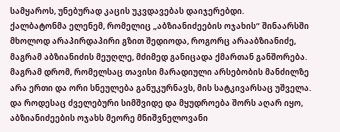სამყაროს, უნებურად კაცის უკვდავებას დაიჯერებდი.
ქალბატონმა ელენემ, რომელიც „აბზიანიძეების ოჯახის“ შინაარსში მხოლოდ არაპირდაპირი გზით შედიოდა, როგორც არააბზიანიძე, მაგრამ აბზიანიძის მეუღლე, მძიმედ განიცადა ქმართან განშორება. მაგრამ დრომ, რომელსაც თავისი მარადიული არსებობის მანძილზე არა ერთი და ორი სნეულება განუკურნავს, მის სატკივარსაც უშველა.
და როდესაც ძველებური სიმშვიდე და მყუდროება შორს აღარ იყო, აბზიანიძეების ოჯახს მეორე მნიშვნელოვანი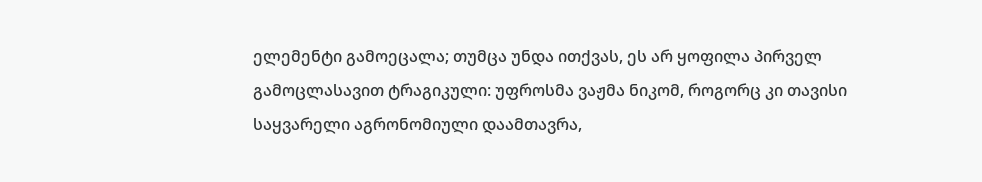ელემენტი გამოეცალა; თუმცა უნდა ითქვას, ეს არ ყოფილა პირველ გამოცლასავით ტრაგიკული: უფროსმა ვაჟმა ნიკომ, როგორც კი თავისი საყვარელი აგრონომიული დაამთავრა,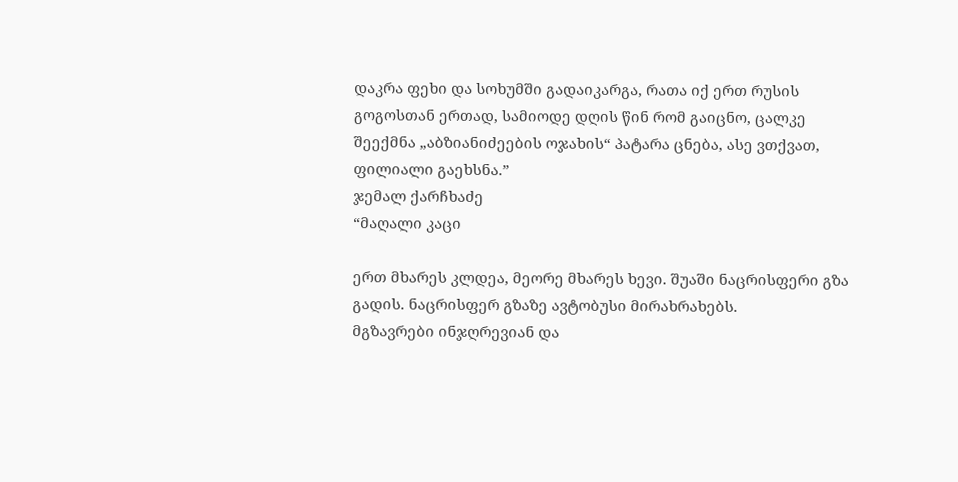დაკრა ფეხი და სოხუმში გადაიკარგა, რათა იქ ერთ რუსის გოგოსთან ერთად, სამიოდე დღის წინ რომ გაიცნო, ცალკე შეექმნა „აბზიანიძეების ოჯახის“ პატარა ცნება, ასე ვთქვათ, ფილიალი გაეხსნა.”
ჯემალ ქარჩხაძე
“მაღალი კაცი

ერთ მხარეს კლდეა, მეორე მხარეს ხევი. შუაში ნაცრისფერი გზა გადის. ნაცრისფერ გზაზე ავტობუსი მირახრახებს.
მგზავრები ინჯღრევიან და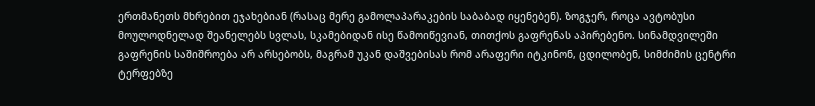ერთმანეთს მხრებით ეჯახებიან (რასაც მერე გამოლაპარაკების საბაბად იყენებენ). ზოგჯერ, როცა ავტობუსი მოულოდნელად შეანელებს სვლას, სკამებიდან ისე წამოიწევიან, თითქოს გაფრენას აპირებენო. სინამდვილეში გაფრენის საშიშროება არ არსებობს, მაგრამ უკან დაშვებისას რომ არაფერი იტკინონ, ცდილობენ, სიმძიმის ცენტრი ტერფებზე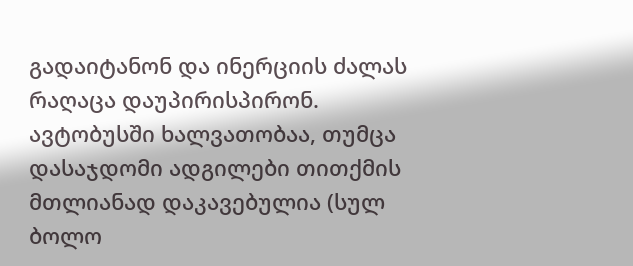გადაიტანონ და ინერციის ძალას რაღაცა დაუპირისპირონ.
ავტობუსში ხალვათობაა, თუმცა დასაჯდომი ადგილები თითქმის მთლიანად დაკავებულია (სულ ბოლო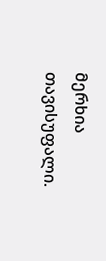მერხია თავისუფალი.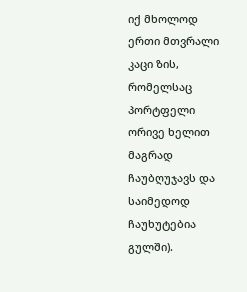იქ მხოლოდ ერთი მთვრალი კაცი ზის, რომელსაც პორტფელი ორივე ხელით მაგრად ჩაუბღუჯავს და საიმედოდ ჩაუხუტებია გულში).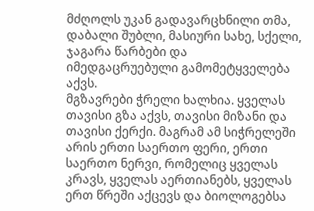მძღოლს უკან გადავარცხნილი თმა, დაბალი შუბლი, მასიური სახე, სქელი, ჯაგარა წარბები და იმედგაცრუებული გამომეტყველება აქვს.
მგზავრები ჭრელი ხალხია. ყველას თავისი გზა აქვს, თავისი მიზანი და თავისი ქერქი. მაგრამ ამ სიჭრელეში არის ერთი საერთო ფერი, ერთი საერთო ნერვი, რომელიც ყველას კრავს, ყველას აერთიანებს, ყველას ერთ წრეში აქცევს და ბიოლოგებსა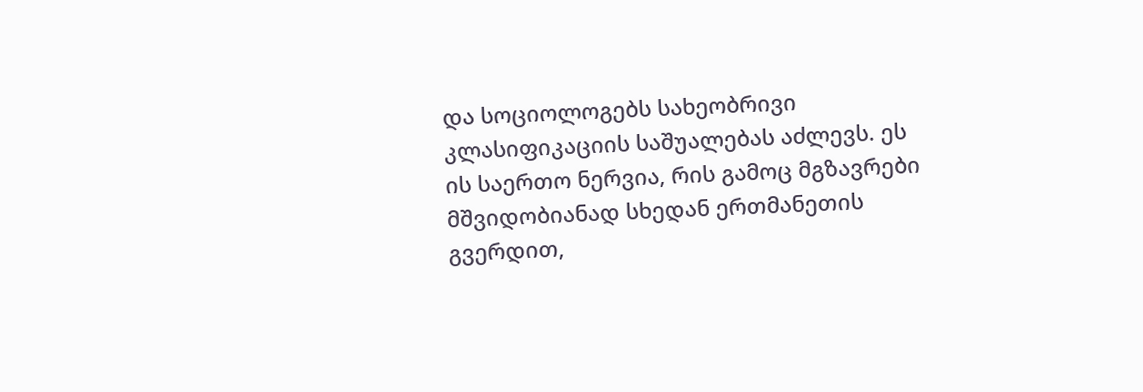და სოციოლოგებს სახეობრივი კლასიფიკაციის საშუალებას აძლევს. ეს ის საერთო ნერვია, რის გამოც მგზავრები მშვიდობიანად სხედან ერთმანეთის გვერდით,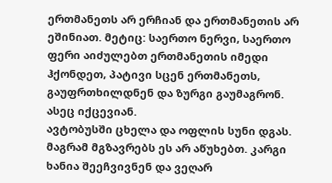ერთმანეთს არ ერჩიან და ერთმანეთის არ ეშინიათ. მეტიც: საერთო ნერვი, საერთო ფერი აიძულებთ ერთმანეთის იმედი ჰქონდეთ, პატივი სცენ ერთმანეთს, გაუფრთხილდნენ და ზურგი გაუმაგრონ. ასეც იქცევიან.
ავტობუსში ცხელა და ოფლის სუნი დგას. მაგრამ მგზავრებს ეს არ აწუხებთ. კარგი ხანია შეეჩვივნენ და ვეღარ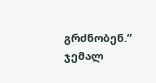გრძნობენ.”
ჯემალ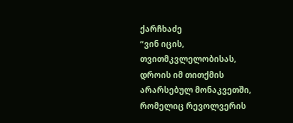ქარჩხაძე
“ვინ იცის, თვითმკვლელობისას, დროის იმ თითქმის არარსებულ მონაკვეთში, რომელიც რევოლვერის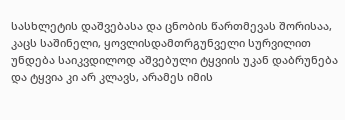სასხლეტის დაშვებასა და ცნობის წართმევას შორისაა, კაცს საშინელი, ყოვლისდამთრგუნველი სურვილით უნდება საიკვდილოდ აშვებული ტყვიის უკან დაბრუნება და ტყვია კი არ კლავს, არამეს იმის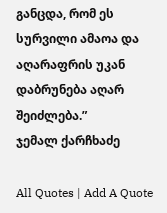განცდა, რომ ეს სურვილი ამაოა და აღარაფრის უკან დაბრუნება აღარ შეიძლება.”
ჯემალ ქარჩხაძე

All Quotes | Add A Quote